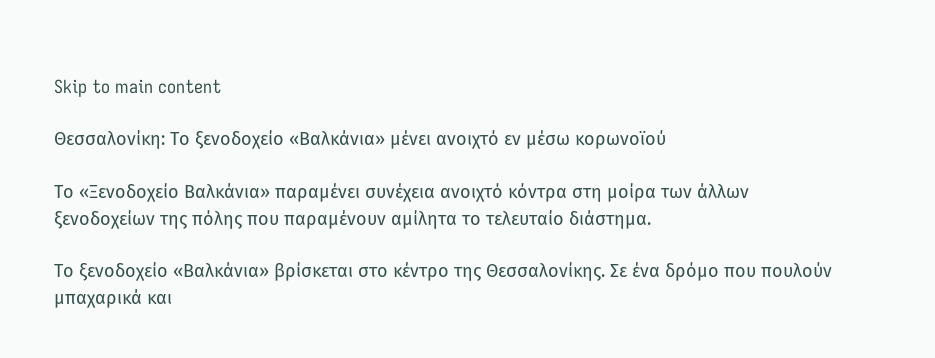Skip to main content

Θεσσαλονίκη: Το ξενοδοχείο «Βαλκάνια» μένει ανοιχτό εν μέσω κορωνοϊού

Το «Ξενοδοχείο Βαλκάνια» παραμένει συνέχεια ανοιχτό κόντρα στη μοίρα των άλλων ξενοδοχείων της πόλης που παραμένουν αμίλητα το τελευταίο διάστημα.

Το ξενοδοχείο «Βαλκάνια» βρίσκεται στο κέντρο της Θεσσαλονίκης. Σε ένα δρόμο που πουλούν μπαχαρικά και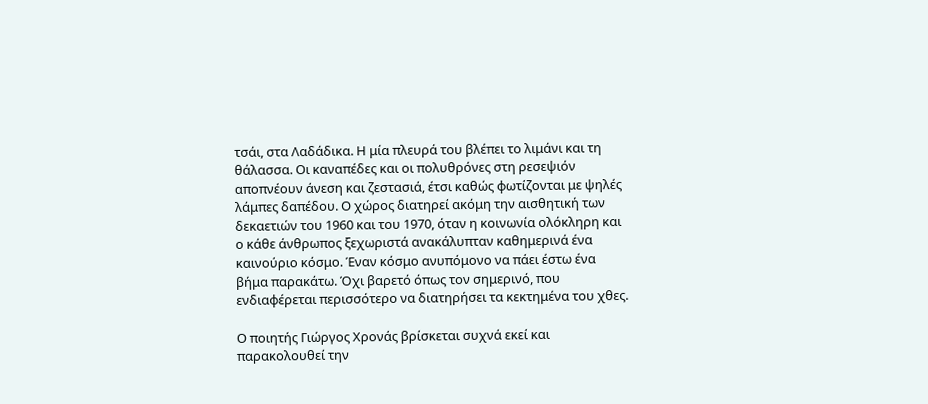τσάι, στα Λαδάδικα. Η μία πλευρά του βλέπει το λιμάνι και τη θάλασσα. Οι καναπέδες και οι πολυθρόνες στη ρεσεψιόν αποπνέουν άνεση και ζεστασιά, έτσι καθώς φωτίζονται με ψηλές λάμπες δαπέδου. Ο χώρος διατηρεί ακόμη την αισθητική των δεκαετιών του 1960 και του 1970, όταν η κοινωνία ολόκληρη και ο κάθε άνθρωπος ξεχωριστά ανακάλυπταν καθημερινά ένα καινούριο κόσμο. Έναν κόσμο ανυπόμονο να πάει έστω ένα βήμα παρακάτω. Όχι βαρετό όπως τον σημερινό, που ενδιαφέρεται περισσότερο να διατηρήσει τα κεκτημένα του χθες.

Ο ποιητής Γιώργος Χρονάς βρίσκεται συχνά εκεί και παρακολουθεί την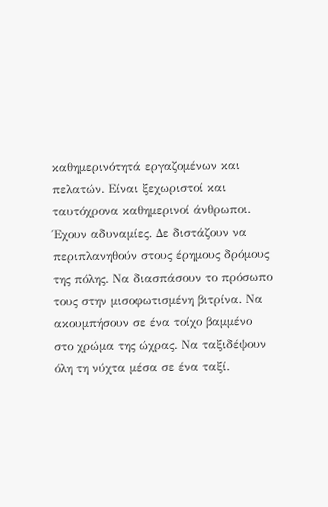καθημερινότητά εργαζομένων και πελατών. Είναι ξεχωριστοί και ταυτόχρονα καθημερινοί άνθρωποι. Έχουν αδυναμίες. Δε διστάζουν να περιπλανηθούν στους έρημους δρόμους της πόλης. Να διασπάσουν το πρόσωπο τους στην μισοφωτισμένη βιτρίνα. Να ακουμπήσουν σε ένα τοίχο βαμμένο στο χρώμα της ώχρας. Να ταξιδέψουν όλη τη νύχτα μέσα σε ένα ταξί.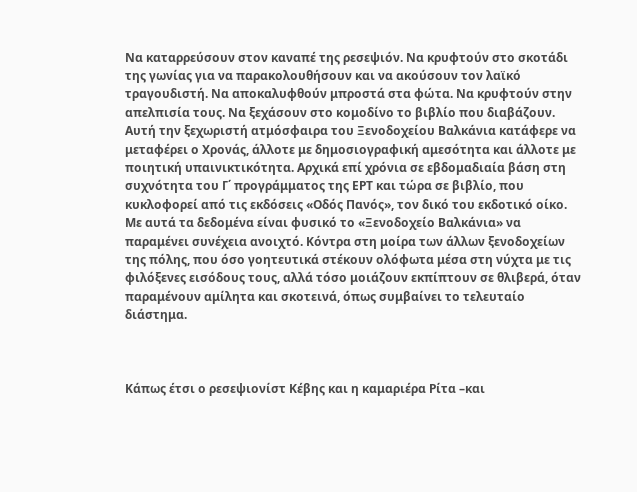Να καταρρεύσουν στον καναπέ της ρεσεψιόν. Να κρυφτούν στο σκοτάδι της γωνίας για να παρακολουθήσουν και να ακούσουν τον λαϊκό τραγουδιστή. Να αποκαλυφθούν μπροστά στα φώτα. Να κρυφτούν στην απελπισία τους. Να ξεχάσουν στο κομοδίνο το βιβλίο που διαβάζουν. Αυτή την ξεχωριστή ατμόσφαιρα του Ξενοδοχείου Βαλκάνια κατάφερε να μεταφέρει ο Χρονάς, άλλοτε με δημοσιογραφική αμεσότητα και άλλοτε με ποιητική υπαινικτικότητα. Αρχικά επί χρόνια σε εβδομαδιαία βάση στη συχνότητα του Γ΄ προγράμματος της ΕΡΤ και τώρα σε βιβλίο, που κυκλοφορεί από τις εκδόσεις «Οδός Πανός», τον δικό του εκδοτικό οίκο. Με αυτά τα δεδομένα είναι φυσικό το «Ξενοδοχείο Βαλκάνια» να παραμένει συνέχεια ανοιχτό. Κόντρα στη μοίρα των άλλων ξενοδοχείων της πόλης, που όσο γοητευτικά στέκουν ολόφωτα μέσα στη νύχτα με τις φιλόξενες εισόδους τους, αλλά τόσο μοιάζουν εκπίπτουν σε θλιβερά, όταν παραμένουν αμίλητα και σκοτεινά, όπως συμβαίνει το τελευταίο διάστημα.



Κάπως έτσι ο ρεσεψιονίστ Κέβης και η καμαριέρα Ρίτα –και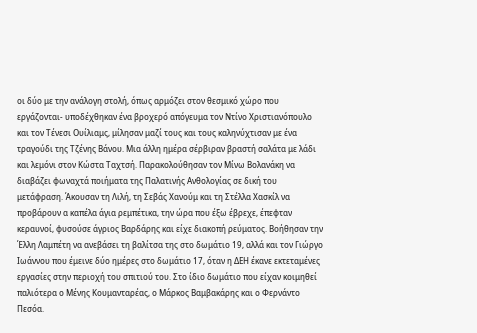οι δύο με την ανάλογη στολή, όπως αρμόζει στον θεσμικό χώρο που εργάζονται- υποδέχθηκαν ένα βροχερό απόγευμα τον Ντίνο Χριστιανόπουλο και τον Τένεσι Ουίλιαμς, μίλησαν μαζί τους και τους καληνύχτισαν με ένα τραγούδι της Τζένης Βάνου. Μια άλλη ημέρα σέρβιραν βραστή σαλάτα με λάδι και λεμόνι στον Κώστα Ταχτσή. Παρακολούθησαν τον Μίνω Βολανάκη να διαβάζει φωναχτά ποιήματα της Παλατινής Ανθολογίας σε δική του μετάφραση. Άκουσαν τη Λιλή, τη Σεβάς Χανούμ και τη Στέλλα Χασκίλ να προβάρουν α καπέλα άγια ρεμπέτικα, την ώρα που έξω έβρεχε, έπεφταν κεραυνοί, φυσούσε άγριος Βαρδάρης και είχε διακοπή ρεύματος. Βοήθησαν την Έλλη Λαμπέτη να ανεβάσει τη βαλίτσα της στο δωμάτιο 19, αλλά και τον Γιώργο Ιωάννου που έμεινε δύο ημέρες στο δωμάτιο 17, όταν η ΔΕΗ έκανε εκτεταμένες εργασίες στην περιοχή του σπιτιού του. Στο ίδιο δωμάτιο που είχαν κοιμηθεί παλιότερα ο Μένης Κουμανταρέας, ο Μάρκος Βαμβακάρης και ο Φερνάντο Πεσόα.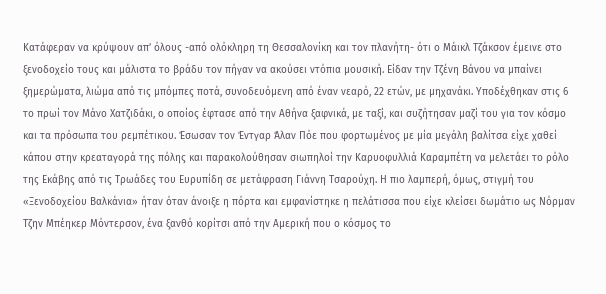Κατάφεραν να κρύψουν απ’ όλους -από ολόκληρη τη Θεσσαλονίκη και τον πλανήτη- ότι ο Μάικλ Τζάκσον έμεινε στο ξενοδοχείο τους και μάλιστα το βράδυ τον πήγαν να ακούσει ντόπια μουσική. Είδαν την Τζένη Βάνου να μπαίνει ξημερώματα, λιώμα από τις μπόμπες ποτά, συνοδευόμενη από έναν νεαρό, 22 ετών, με μηχανάκι. Υποδέχθηκαν στις 6 το πρωί τον Μάνο Χατζιδάκι, ο οποίος έφτασε από την Αθήνα ξαφνικά, με ταξί, και συζήτησαν μαζί του για τον κόσμο και τα πρόσωπα του ρεμπέτικου. Έσωσαν τον Έντγαρ Άλαν Πόε που φορτωμένος με μία μεγάλη βαλίτσα είχε χαθεί κάπου στην κρεαταγορά της πόλης και παρακολούθησαν σιωπηλοί την Καρυοφυλλιά Καραμπέτη να μελετάει το ρόλο της Εκάβης από τις Τρωάδες του Ευρυπίδη σε μετάφραση Γιάννη Τσαρούχη. Η πιο λαμπερή, όμως, στιγμή του «Ξενοδοχείου Βαλκάνια» ήταν όταν άνοιξε η πόρτα και εμφανίστηκε η πελάτισσα που είχε κλείσει δωμάτιο ως Νόρμαν Τζην Μπέηκερ Μόντερσον, ένα ξανθό κορίτσι από την Αμερική που ο κόσμος το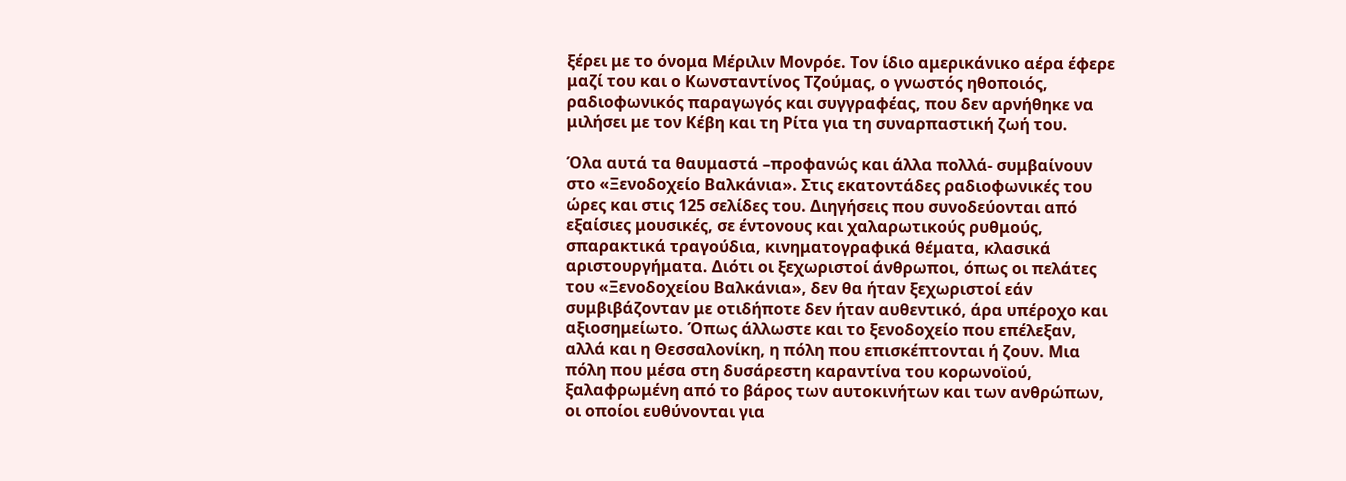ξέρει με το όνομα Μέριλιν Μονρόε. Τον ίδιο αμερικάνικο αέρα έφερε μαζί του και ο Κωνσταντίνος Τζούμας, ο γνωστός ηθοποιός, ραδιοφωνικός παραγωγός και συγγραφέας, που δεν αρνήθηκε να μιλήσει με τον Κέβη και τη Ρίτα για τη συναρπαστική ζωή του.

Όλα αυτά τα θαυμαστά –προφανώς και άλλα πολλά- συμβαίνουν στο «Ξενοδοχείο Βαλκάνια». Στις εκατοντάδες ραδιοφωνικές του ώρες και στις 125 σελίδες του. Διηγήσεις που συνοδεύονται από εξαίσιες μουσικές, σε έντονους και χαλαρωτικούς ρυθμούς, σπαρακτικά τραγούδια, κινηματογραφικά θέματα, κλασικά αριστουργήματα. Διότι οι ξεχωριστοί άνθρωποι, όπως οι πελάτες του «Ξενοδοχείου Βαλκάνια», δεν θα ήταν ξεχωριστοί εάν συμβιβάζονταν με οτιδήποτε δεν ήταν αυθεντικό, άρα υπέροχο και αξιοσημείωτο. Όπως άλλωστε και το ξενοδοχείο που επέλεξαν, αλλά και η Θεσσαλονίκη, η πόλη που επισκέπτονται ή ζουν. Μια πόλη που μέσα στη δυσάρεστη καραντίνα του κορωνοϊού, ξαλαφρωμένη από το βάρος των αυτοκινήτων και των ανθρώπων, οι οποίοι ευθύνονται για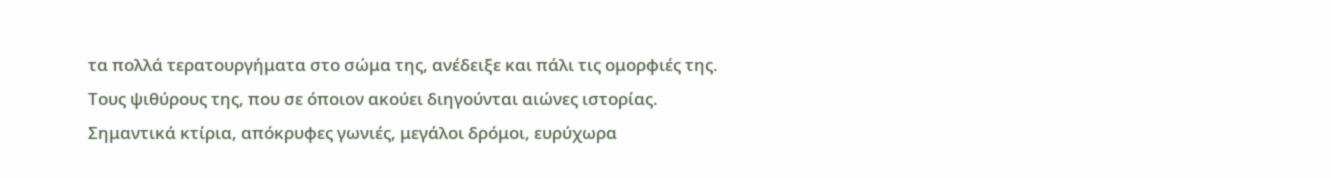τα πολλά τερατουργήματα στο σώμα της, ανέδειξε και πάλι τις ομορφιές της. Τους ψιθύρους της, που σε όποιον ακούει διηγούνται αιώνες ιστορίας. Σημαντικά κτίρια, απόκρυφες γωνιές, μεγάλοι δρόμοι, ευρύχωρα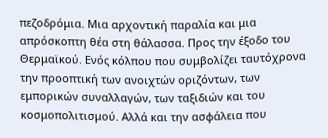πεζοδρόμια. Μια αρχοντική παραλία και μια απρόσκοπτη θέα στη θάλασσα. Προς την έξοδο του Θερμαϊκού. Ενός κόλπου που συμβολίζει ταυτόχρονα την προοπτική των ανοιχτών οριζόντων, των εμπορικών συναλλαγών, των ταξιδιών και του κοσμοπολιτισμού. Αλλά και την ασφάλεια που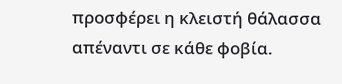προσφέρει η κλειστή θάλασσα απέναντι σε κάθε φοβία.